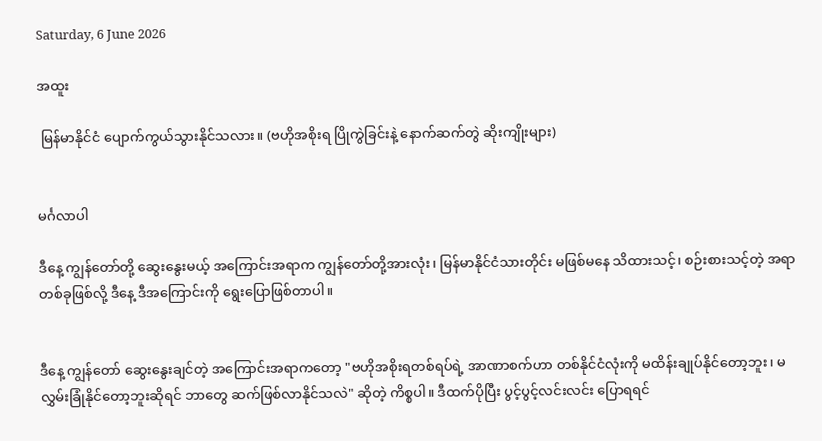Saturday, 6 June 2026

အထူး

 မြန်မာနိုင်ငံ ပျောက်ကွယ်သွားနိုင်သလား။ (ဗဟိုအစိုးရ ပြိုကွဲခြင်းနဲ့ နောက်ဆက်တွဲ ဆိုးကျိုးများ)


မင်္ဂလာပါ

ဒီနေ့ ကျွန်တော်တို့ ဆွေးနွေးမယ့် အကြောင်းအရာက ကျွန်တော်တို့အားလုံး၊ မြန်မာနိုင်ငံသားတိုင်း မဖြစ်မနေ သိထားသင့်၊ စဉ်းစားသင့်တဲ့ အရာတစ်ခုဖြစ်လို့ ဒီနေ့ ဒီအကြောင်းကို ရွေးပြောဖြစ်တာပါ။


ဒီနေ့ ကျွန်တော် ဆွေးနွေးချင်တဲ့ အကြောင်းအရာကတော့ "ဗဟိုအစိုးရတစ်ရပ်ရဲ့ အာဏာစက်ဟာ တစ်နိုင်ငံလုံးကို မထိန်းချုပ်နိုင်တော့ဘူး၊ မလွှမ်းခြုံနိုင်တော့ဘူးဆိုရင် ဘာတွေ ဆက်ဖြစ်လာနိုင်သလဲ" ဆိုတဲ့ ကိစ္စပါ။ ဒီထက်ပိုပြီး ပွင့်ပွင့်လင်းလင်း ပြောရရင်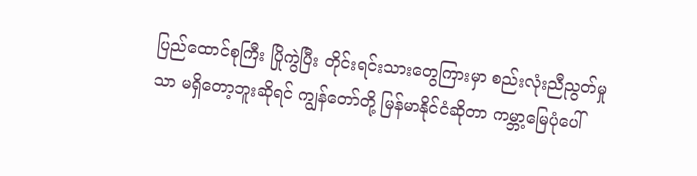ပြည်ထောင်စုကြီး ပြိုကွဲပြီး တိုင်းရင်းသားတွေကြားမှာ စည်းလုံးညီညွတ်မှုသာ မရှိတော့ဘူးဆိုရင် ကျွန်တော်တို့ မြန်မာနိုင်ငံဆိုတာ ကမ္ဘာ့မြေပုံပေါ်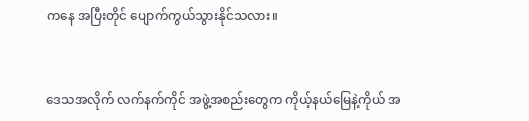ကနေ အပြီးတိုင် ပျောက်ကွယ်သွားနိုင်သလား။


ဒေသအလိုက် လက်နက်ကိုင် အဖွဲ့အစည်းတွေက ကိုယ့်နယ်မြေနဲ့ကိုယ် အ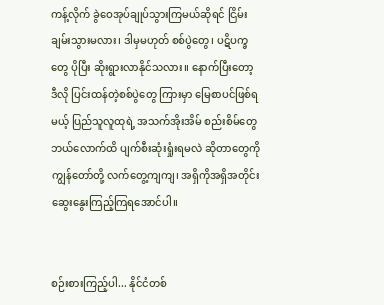ကန့်လိုက် ခွဲဝေအုပ်ချုပ်သွားကြမယ်ဆိုရင် ငြိမ်းချမ်းသွားမလား၊ ဒါမှမဟုတ် စစ်ပွဲတွေ၊ ပဋိပက္ခတွေ ပိုပြီး ဆိုးရွားလာနိုင်သလား။ နောက်ပြီးတော့ ဒီလို ပြင်းထန်တဲ့စစ်ပွဲတွေ ကြားမှာ မြေစာပင်ဖြစ်ရမယ့် ပြည်သူလူထုရဲ့ အသက်အိုးအိမ် စည်းစိမ်တွေ ဘယ်လောက်ထိ ပျက်စီးဆုံးရှုံးရမလဲ ဆိုတာတွေကို ကျွန်တော်တို့ လက်တွေ့ကျကျ၊ အရှိကိုအရှိအတိုင်း ဆွေးနွေးကြည့်ကြရအောင်ပါ။


စဉ်းစားကြည့်ပါ... နိုင်ငံတစ်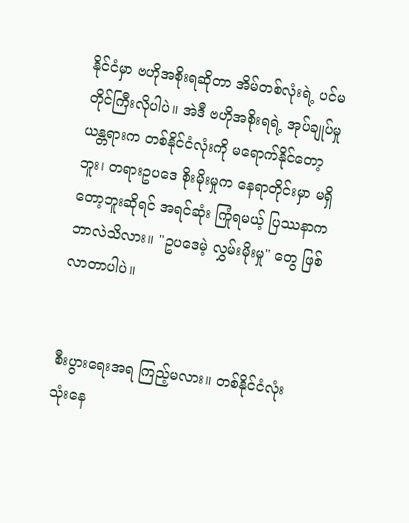နိုင်ငံမှာ ဗဟိုအစိုးရဆိုတာ အိမ်တစ်လုံးရဲ့ ပင်မတိုင်ကြီးလိုပါပဲ။ အဲဒီ ဗဟိုအစိုးရရဲ့ အုပ်ချုပ်မှု ယန္တရားက တစ်နိုင်ငံလုံးကို မရောက်နိုင်တော့ဘူး၊ တရားဥပဒေ စိုးမိုးမှုက နေရာတိုင်းမှာ မရှိတော့ဘူးဆိုရင် အရင်ဆုံး ကြုံရမယ့် ပြဿနာက ဘာလဲသိလား။ "ဥပဒေမဲ့ လွှမ်းမိုးမှု" တွေ ဖြစ်လာတာပါပဲ။


စီးပွားရေးအရ ကြည့်မလား။ တစ်နိုင်ငံလုံး သုံးနေ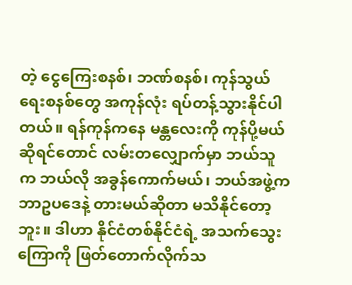တဲ့ ငွေကြေးစနစ်၊ ဘဏ်စနစ်၊ ကုန်သွယ်ရေးစနစ်တွေ အကုန်လုံး ရပ်တန့်သွားနိုင်ပါတယ်။ ရန်ကုန်ကနေ မန္တလေးကို ကုန်ပို့မယ်ဆိုရင်တောင် လမ်းတလျှောက်မှာ ဘယ်သူက ဘယ်လို အခွန်ကောက်မယ်၊ ဘယ်အဖွဲ့က ဘာဥပဒေနဲ့ တားမယ်ဆိုတာ မသိနိုင်တော့ဘူး။ ဒါဟာ နိုင်ငံတစ်နိုင်ငံရဲ့ အသက်သွေးကြောကို ဖြတ်တောက်လိုက်သ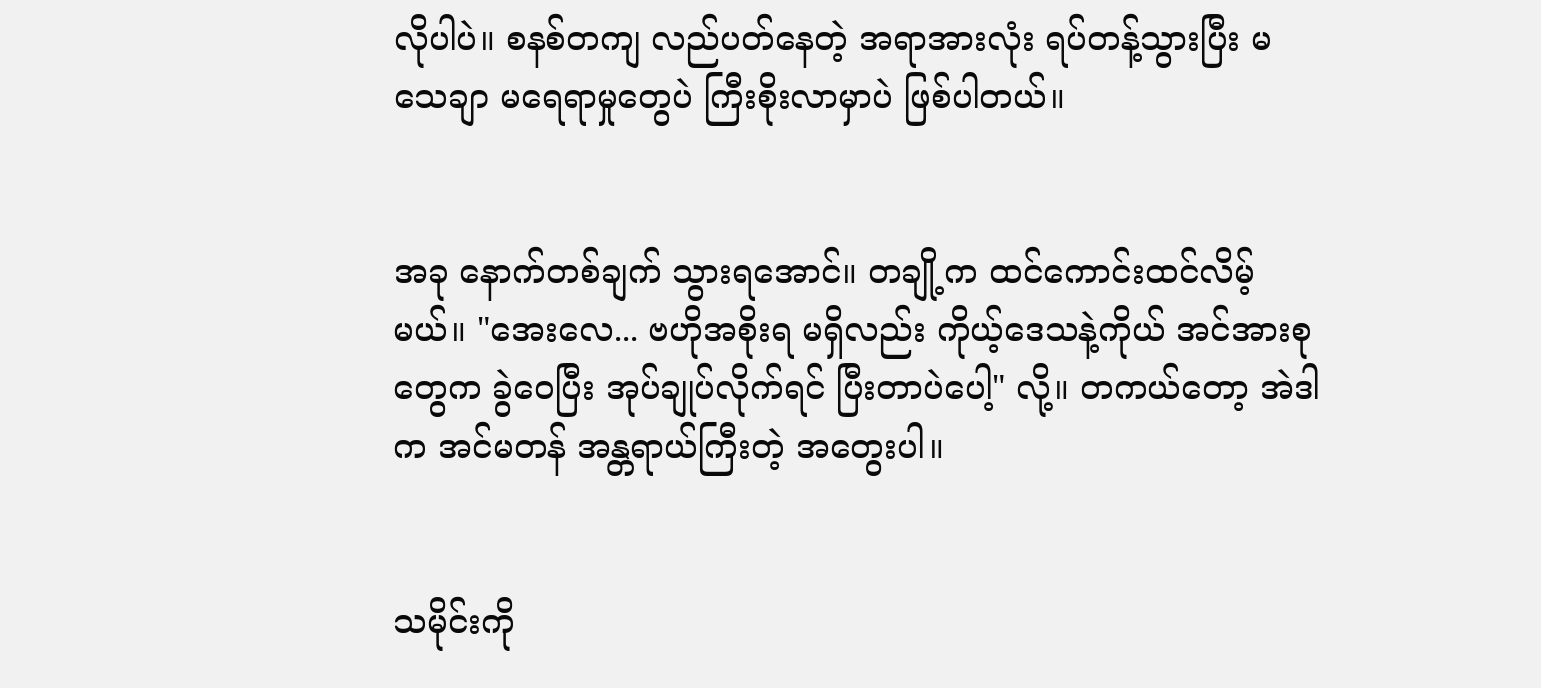လိုပါပဲ။ စနစ်တကျ လည်ပတ်နေတဲ့ အရာအားလုံး ရပ်တန့်သွားပြီး မသေချာ မရေရာမှုတွေပဲ ကြီးစိုးလာမှာပဲ ဖြစ်ပါတယ်။


အခု နောက်တစ်ချက် သွားရအောင်။ တချို့က ထင်ကောင်းထင်လိမ့်မယ်။ "အေးလေ... ဗဟိုအစိုးရ မရှိလည်း ကိုယ့်ဒေသနဲ့ကိုယ် အင်အားစုတွေက ခွဲဝေပြီး အုပ်ချုပ်လိုက်ရင် ပြီးတာပဲပေါ့" လို့။ တကယ်တော့ အဲဒါက အင်မတန် အန္တရာယ်ကြီးတဲ့ အတွေးပါ။


သမိုင်းကို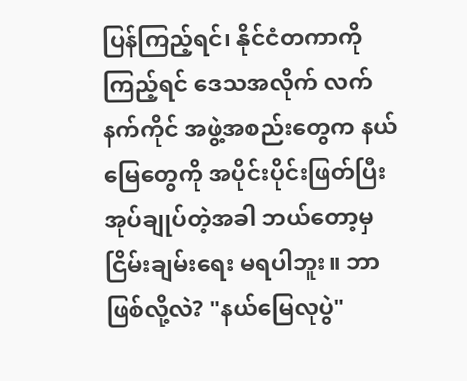ပြန်ကြည့်ရင်၊ နိုင်ငံတကာကို ကြည့်ရင် ဒေသအလိုက် လက်နက်ကိုင် အဖွဲ့အစည်းတွေက နယ်မြေတွေကို အပိုင်းပိုင်းဖြတ်ပြီး အုပ်ချုပ်တဲ့အခါ ဘယ်တော့မှ ငြိမ်းချမ်းရေး မရပါဘူး။ ဘာဖြစ်လို့လဲ? "နယ်မြေလုပွဲ"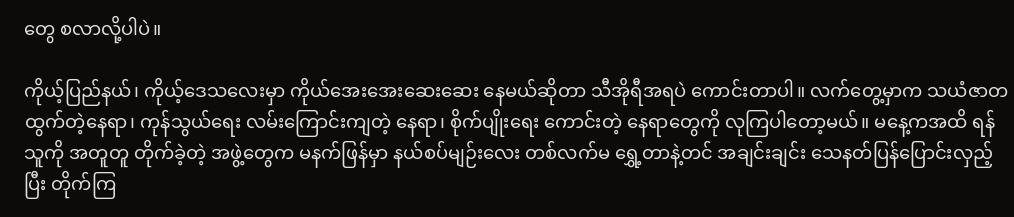တွေ စလာလို့ပါပဲ။

ကိုယ့်ပြည်နယ်၊ ကိုယ့်ဒေသလေးမှာ ကိုယ်အေးအေးဆေးဆေး နေမယ်ဆိုတာ သီအိုရီအရပဲ ကောင်းတာပါ။ လက်တွေ့မှာက သယံဇာတ ထွက်တဲ့နေရာ၊ ကုန်သွယ်ရေး လမ်းကြောင်းကျတဲ့ နေရာ၊ စိုက်ပျိုးရေး ကောင်းတဲ့ နေရာတွေကို လုကြပါတော့မယ်။ မနေ့ကအထိ ရန်သူကို အတူတူ တိုက်ခဲ့တဲ့ အဖွဲ့တွေက မနက်ဖြန်မှာ နယ်စပ်မျဉ်းလေး တစ်လက်မ ရွှေ့တာနဲ့တင် အချင်းချင်း သေနတ်ပြန်ပြောင်းလှည့်ပြီး တိုက်ကြ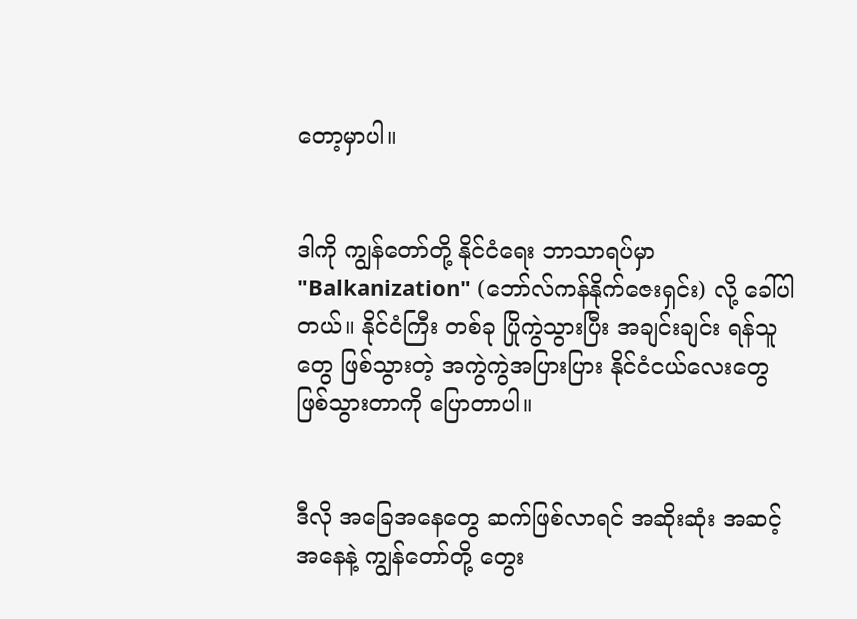တော့မှာပါ။


ဒါကို ကျွန်တော်တို့ နိုင်ငံရေး ဘာသာရပ်မှာ "Balkanization" (ဘော်လ်ကန်နိုက်ဇေးရှင်း) လို့ ခေါ်ပါတယ်။ နိုင်ငံကြီး တစ်ခု ပြိုကွဲသွားပြီး အချင်းချင်း ရန်သူတွေ ဖြစ်သွားတဲ့ အကွဲကွဲအပြားပြား နိုင်ငံငယ်လေးတွေ ဖြစ်သွားတာကို ပြောတာပါ။


ဒီလို အခြေအနေတွေ ဆက်ဖြစ်လာရင် အဆိုးဆုံး အဆင့်အနေနဲ့ ကျွန်တော်တို့ တွေး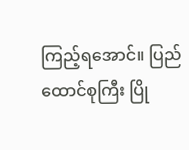ကြည့်ရအောင်။ ပြည်ထောင်စုကြီး ပြို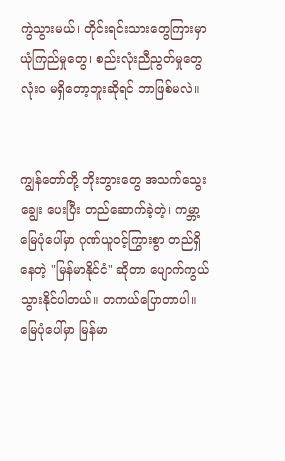ကွဲသွားမယ်၊ တိုင်းရင်းသားတွေကြားမှာ ယုံကြည်မှုတွေ၊ စည်းလုံးညီညွတ်မှုတွေ လုံးဝ မရှိတော့ဘူးဆိုရင် ဘာဖြစ်မလဲ။


ကျွန်တော်တို့ ဘိုးဘွားတွေ အသက်သွေးချွေး ပေးပြီး တည်ဆောက်ခဲ့တဲ့၊ ကမ္ဘာ့မြေပုံပေါ်မှာ ဂုဏ်ယူဝင့်ကြွားစွာ တည်ရှိနေတဲ့ "မြန်မာနိုင်ငံ" ဆိုတာ ပျောက်ကွယ်သွားနိုင်ပါတယ်။ တကယ်ပြောတာပါ။ မြေပုံပေါ်မှာ မြန်မာ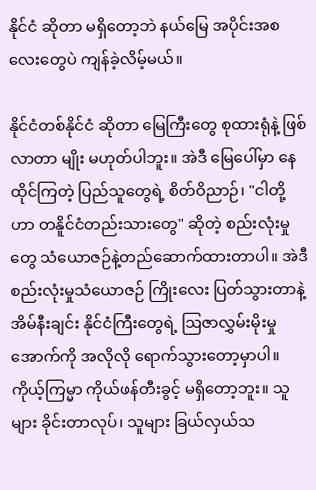နိုင်ငံ ဆိုတာ မရှိတော့ဘဲ နယ်မြေ အပိုင်းအစလေးတွေပဲ ကျန်ခဲ့လိမ့်မယ်။

နိုင်ငံတစ်နိုင်ငံ ဆိုတာ မြေကြီးတွေ စုထားရုံနဲ့ ဖြစ်လာတာ မျိုး မဟုတ်ပါဘူး။ အဲဒီ မြေပေါ်မှာ နေထိုင်ကြတဲ့ ပြည်သူတွေရဲ့ စိတ်ဝိညာဉ်၊ "ငါတို့ဟာ တနိူင်ငံတည်းသားတွေ" ဆိုတဲ့ စည်းလုံးမှုတွေ သံယောဇဉ်နဲ့တည်ဆောက်ထားတာပါ။ အဲဒီ စည်းလုံးမှုသံယောဇဉ် ကြိုးလေး ပြတ်သွားတာနဲ့ အိမ်နီးချင်း နိုင်ငံကြီးတွေရဲ့ ဩဇာလွှမ်းမိုးမှု အောက်ကို အလိုလို ရောက်သွားတော့မှာပါ။ ကိုယ့်ကြမ္မာ ကိုယ်ဖန်တီးခွင့် မရှိတော့ဘူး။ သူများ ခိုင်းတာလုပ်၊ သူများ ခြယ်လှယ်သ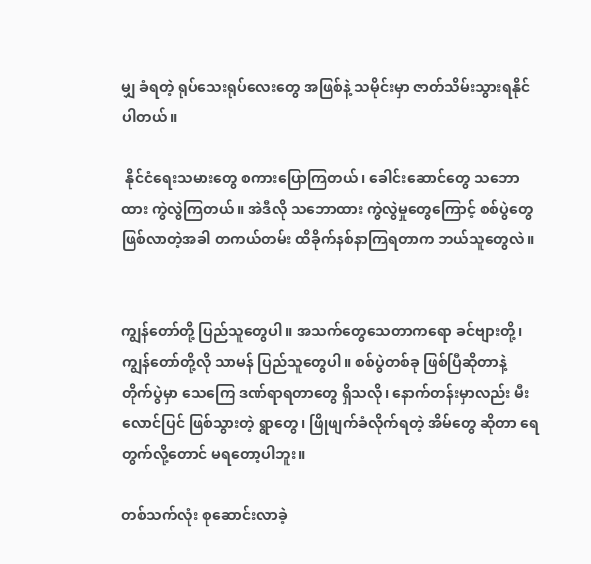မျှ ခံရတဲ့ ရုပ်သေးရုပ်လေးတွေ အဖြစ်နဲ့ သမိုင်းမှာ ဇာတ်သိမ်းသွားရနိုင်ပါတယ်။

 နိုင်ငံရေးသမားတွေ စကားပြောကြတယ်၊ ခေါင်းဆောင်တွေ သဘောထား ကွဲလွဲကြတယ်။ အဲဒီလို သဘောထား ကွဲလွဲမှုတွေကြောင့် စစ်ပွဲတွေ ဖြစ်လာတဲ့အခါ တကယ်တမ်း ထိခိုက်နစ်နာကြရတာက ဘယ်သူတွေလဲ။


ကျွန်တော်တို့ ပြည်သူတွေပါ။ အသက်တွေသေတာကရော ခင်ဗျားတို့၊ ကျွန်တော်တို့လို သာမန် ပြည်သူတွေပါ။ စစ်ပွဲတစ်ခု ဖြစ်ပြီဆိုတာနဲ့ တိုက်ပွဲမှာ သေကြေ ဒဏ်ရာရတာတွေ ရှိသလို၊ နောက်တန်းမှာလည်း မီးလောင်ပြင် ဖြစ်သွားတဲ့ ရွာတွေ၊ ဖြိုဖျက်ခံလိုက်ရတဲ့ အိမ်တွေ ဆိုတာ ရေတွက်လို့တောင် မရတော့ပါဘူး။

တစ်သက်လုံး စုဆောင်းလာခဲ့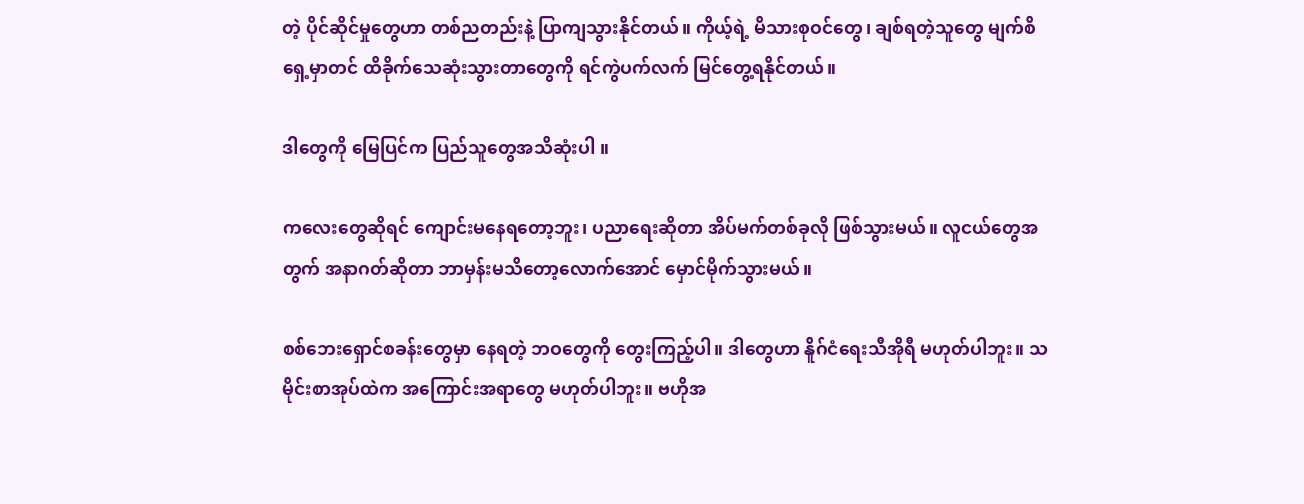တဲ့ ပိုင်ဆိုင်မှုတွေဟာ တစ်ညတည်းနဲ့ ပြာကျသွားနိုင်တယ်။ ကိုယ့်ရဲ့ မိသားစုဝင်တွေ၊ ချစ်ရတဲ့သူတွေ မျက်စိရှေ့မှာတင် ထိခိုက်သေဆုံးသွားတာတွေကို ရင်ကွဲပက်လက် မြင်တွေ့ရနိုင်တယ်။

ဒါတွေကို မြေပြင်က ပြည်သူတွေအသိ‌ဆုံးပါ ။

ကလေးတွေဆိုရင် ကျောင်းမနေရတော့ဘူး၊ ပညာရေးဆိုတာ အိပ်မက်တစ်ခုလို ဖြစ်သွားမယ်။ လူငယ်တွေအတွက် အနာဂတ်ဆိုတာ ဘာမှန်းမသိတော့လောက်အောင် မှောင်မိုက်သွားမယ်။

စစ်ဘေးရှောင်စခန်းတွေမှာ နေရတဲ့ ဘဝတွေကို တွေးကြည့်ပါ။ ဒါတွေဟာ နိူဂ်ငံရေးသီအိုရီ မဟုတ်ပါဘူး။ သမိုင်းစာအုပ်ထဲက အကြောင်းအရာတွေ မဟုတ်ပါဘူး။ ဗဟိုအ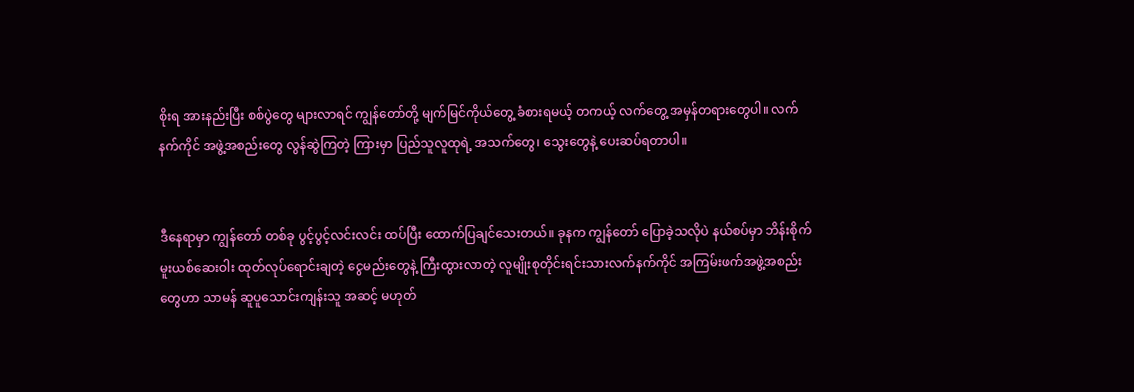စိုးရ အားနည်းပြီး စစ်ပွဲတွေ များလာရင် ကျွန်တော်တို့ မျက်မြင်ကိုယ်တွေ့ ခံစားရမယ့် တကယ့် လက်တွေ့ အမှန်တရားတွေပါ။ လက်နက်ကိုင် အဖွဲ့အစည်းတွေ လွန်ဆွဲကြတဲ့ ကြားမှာ ပြည်သူလူထုရဲ့ အသက်တွေ၊ သွေးတွေနဲ့ ပေးဆပ်ရတာပါ။


ဒီနေရာမှာ ကျွန်တော် တစ်ခု ပွင့်ပွင့်လင်းလင်း ထပ်ပြီး ထောက်ပြချင်သေးတယ်။ ခုနက ကျွန်တော် ပြောခဲ့သလိုပဲ နယ်စပ်မှာ ဘိန်းစိုက် မူးယစ်ဆေးဝါး ထုတ်လုပ်ရောင်းချတဲ့ ငွေမည်းတွေနဲ့ ကြီးထွားလာတဲ့ လူမျိုးစုတိုင်းရင်းသားလက်နက်ကိုင် အကြမ်းဖက်အဖွဲ့အစည်းတွေဟာ သာမန် ဆူပူသောင်းကျန်းသူ အဆင့် မဟုတ်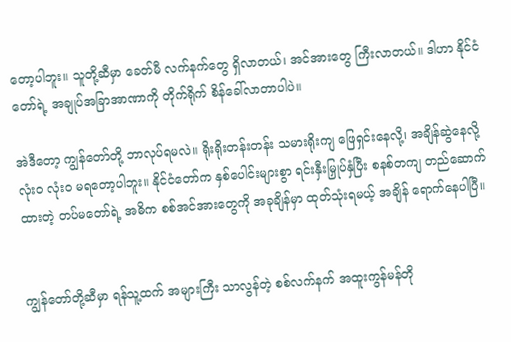တော့ပါဘူး။ သူတို့ဆီမှာ ခေတ်မီ လက်နက်တွေ ရှိလာတယ်၊ အင်အားတွေ ကြီးလာတယ်။ ဒါဟာ နိုင်ငံတော်ရဲ့ အချုပ်အခြာအာဏာကို တိုက်ရိုက် စိန်ခေါ်လာတာပါပဲ။

အဲဒီတော့ ကျွန်တော်တို့ ဘာလုပ်ရမလဲ။ ရိုးရိုးတန်းတန်း သမားရိုးကျ ဖြေရှင်းနေလို့၊ အချိန်ဆွဲနေလို့ လုံးဝ လုံးဝ မရတော့ပါဘူး။ နိုင်ငံတော်က နှစ်ပေါင်းများစွာ ရင်းနှီးမြှုပ်နှံပြီး စနစ်တကျ တည်ဆောက်ထားတဲ့ တပ်မတော်ရဲ့ အဓိက စစ်အင်အားတွေကို အခုချိန်မှာ ထုတ်သုံးရမယ့် အချိန် ရောက်နေပါပြီ။


ကျွန်တော်တို့ဆီမှာ ရန်သူ့ထက် အများကြီး သာလွန်တဲ့ စစ်လက်နက် အထူးကွန်မန်တို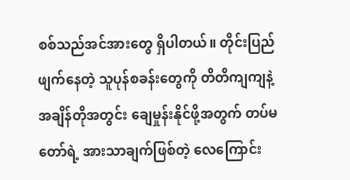စစ်သည်အင်အားတွေ ရှိပါတယ်။ တိုင်းပြည်ဖျက်နေတဲ့ သူပုန်စခန်းတွေကို တိတိကျကျနဲ့ အချိန်တိုအတွင်း ချေမှုန်းနိုင်ဖို့အတွက် တပ်မတော်ရဲ့ အားသာချက်ဖြစ်တဲ့ လေကြောင်း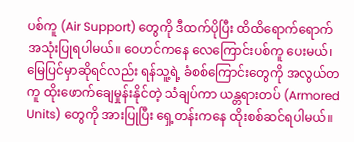ပစ်ကူ (Air Support) တွေကို ဒီထက်ပိုပြီး ထိထိရောက်ရောက် အသုံးပြုရပါမယ်။ ဝေဟင်ကနေ လေကြောင်းပစ်ကူ ပေးမယ်၊ မြေပြင်မှာဆိုရင်လည်း ရန်သူ့ရဲ့ ခံစစ်ကြောင်းတွေကို အလွယ်တကူ ထိုးဖောက်ချေမှုန်းနိုင်တဲ့ သံချပ်ကာ ယန္တရားတပ် (Armored Units) တွေကို အားပြုပြီး ရှေ့တန်းကနေ ထိုးစစ်ဆင်ရပါမယ်။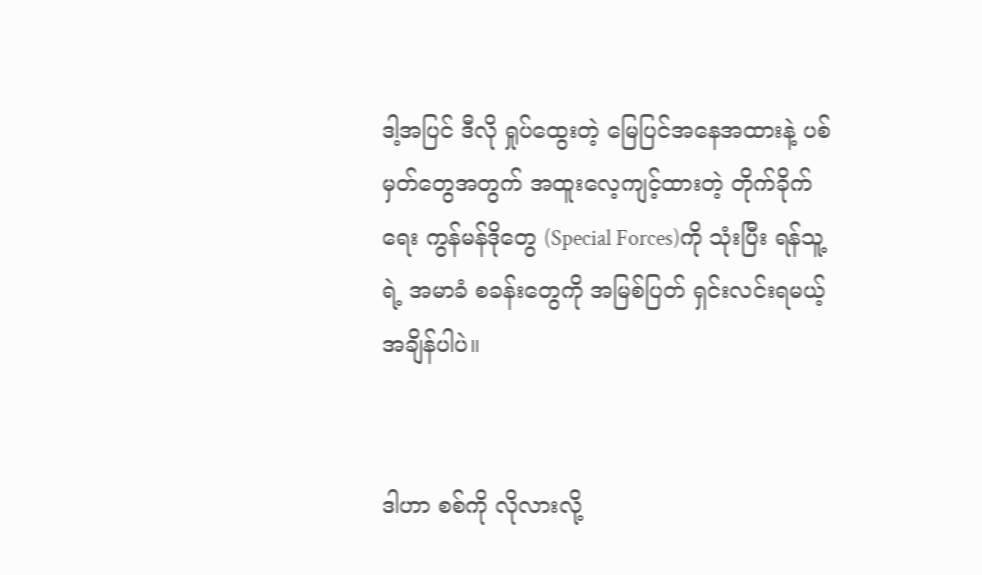ဒါ့အပြင် ဒီလို ရှုပ်ထွေးတဲ့ မြေပြင်အနေအထားနဲ့ ပစ်မှတ်တွေအတွက် အထူးလေ့ကျင့်ထားတဲ့ တိုက်ခိုက်ရေး ကွန်မန်ဒိုတွေ (Special Forces)ကို သုံးပြီး ရန်သူ့ရဲ့ အမာခံ စခန်းတွေကို အမြစ်ပြတ် ရှင်းလင်းရမယ့် အချိန်ပါပဲ။


ဒါဟာ စစ်ကို လိုလားလို့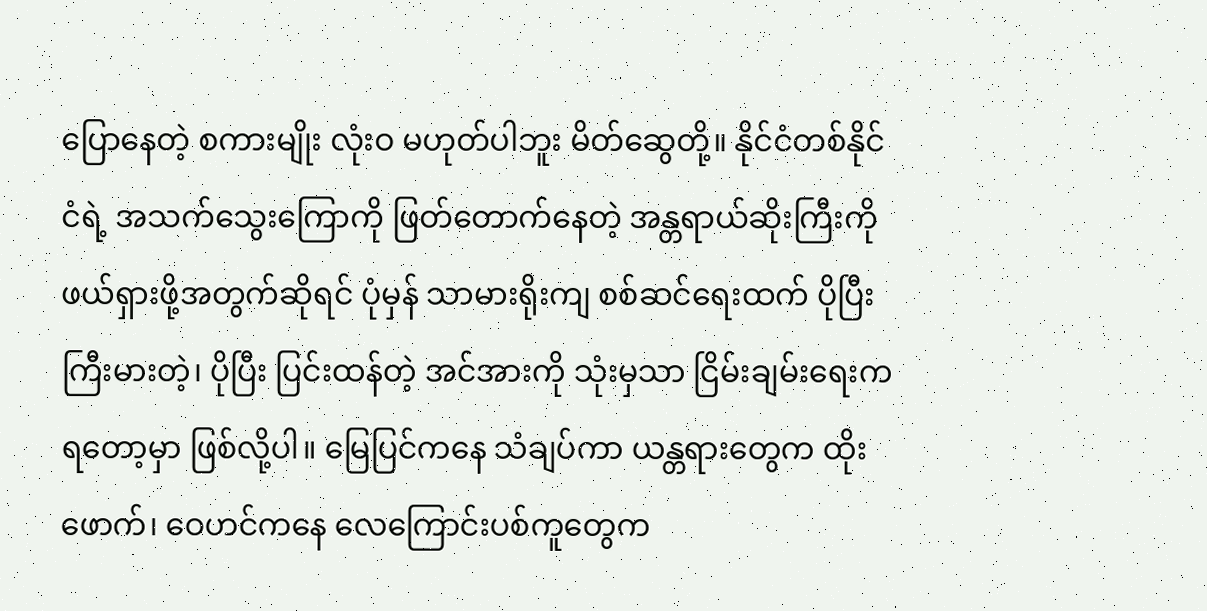ပြောနေတဲ့ စကားမျိုး လုံးဝ မဟုတ်ပါဘူး မိတ်ဆွေတို့။ နိုင်ငံတစ်နိုင်ငံရဲ့ အသက်သွေးကြောကို ဖြတ်တောက်နေတဲ့ အန္တရာယ်ဆိုးကြီးကို ဖယ်ရှားဖို့အတွက်ဆိုရင် ပုံမှန် သာမားရိုးကျ စစ်ဆင်ရေးထက် ပိုပြီး ကြီးမားတဲ့၊ ပိုပြီး ပြင်းထန်တဲ့ အင်အားကို သုံးမှသာ ငြိမ်းချမ်းရေးက ရတော့မှာ ဖြစ်လို့ပါ။ မြေပြင်ကနေ သံချပ်ကာ ယန္တရားတွေက ထိုးဖောက်၊ ဝေဟင်ကနေ လေကြောင်းပစ်ကူတွေက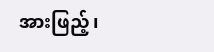အားဖြည့်၊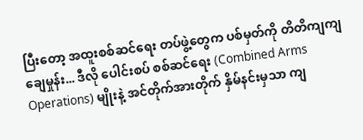ပြီးတော့ အထူးစစ်ဆင်ရေး တပ်ဖွဲ့တွေက ပစ်မှတ်ကို တိတိကျကျ ချေမှုန်း... ဒီလို ပေါင်းစပ် စစ်ဆင်ရေး (Combined Arms Operations) မျိုးနဲ့ အင်တိုက်အားတိုက် နှိမ်နင်းမှသာ ကျ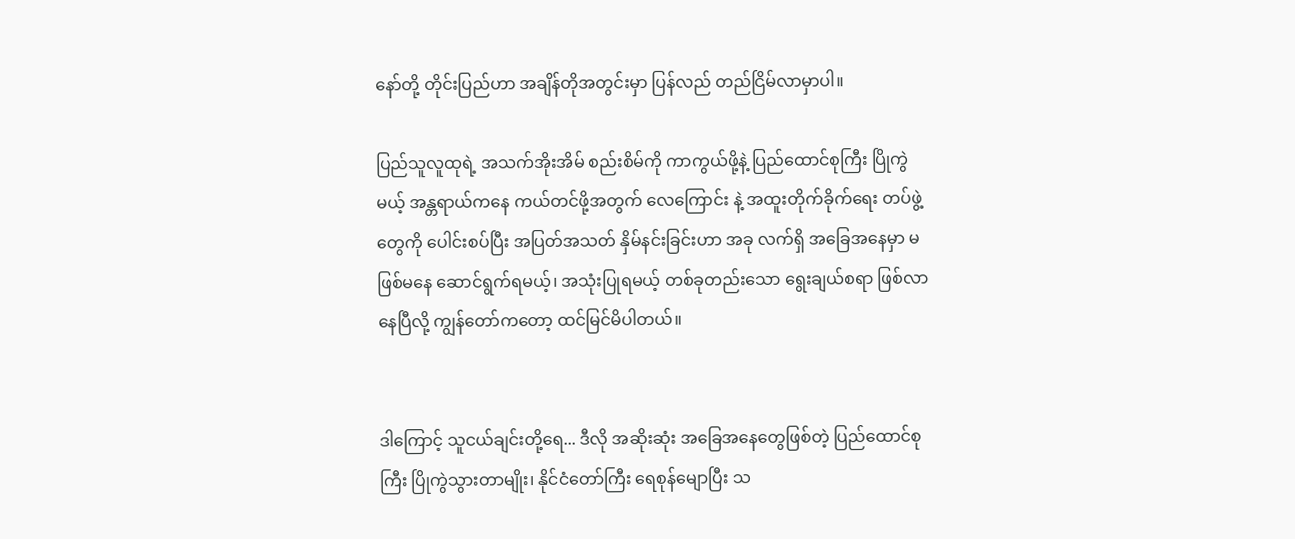နော်တို့ တိုင်းပြည်ဟာ အချိန်တိုအတွင်းမှာ ပြန်လည် တည်ငြိမ်လာမှာပါ။

ပြည်သူလူထုရဲ့ အသက်အိုးအိမ် စည်းစိမ်ကို ကာကွယ်ဖို့နဲ့ ပြည်ထောင်စုကြီး ပြိုကွဲမယ့် အန္တရာယ်ကနေ ကယ်တင်ဖို့အတွက် လေကြောင်း နဲ့ အထူးတိုက်ခိုက်ရေး တပ်ဖွဲ့တွေကို ပေါင်းစပ်ပြီး အပြတ်အသတ် နှိမ်နင်းခြင်းဟာ အခု လက်ရှိ အခြေအနေမှာ မဖြစ်မနေ ဆောင်ရွက်ရမယ့်၊ အသုံးပြုရမယ့် တစ်ခုတည်းသော ရွေးချယ်စရာ ဖြစ်လာနေပြီလို့ ကျွန်တော်ကတော့ ထင်မြင်မိပါတယ်။


ဒါကြောင့် သူငယ်ချင်းတို့ရေ... ဒီလို အဆိုးဆုံး အခြေအနေတွေဖြစ်တဲ့ ပြည်ထောင်စုကြီး ပြိုကွဲသွားတာမျိုး၊ နိုင်ငံတော်ကြီး ရေစုန်မျောပြီး သ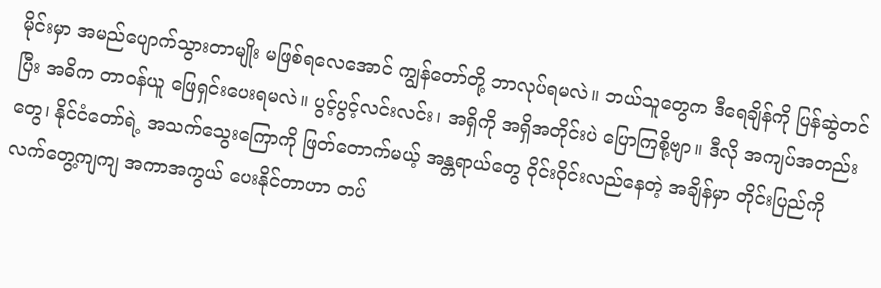မိုင်းမှာ အမည်ပျောက်သွားတာမျိုး မဖြစ်ရလေအောင် ကျွန်တော်တို့ ဘာလုပ်ရမလဲ။ ဘယ်သူတွေက ဒီရေချိန်ကို ပြန်ဆွဲတင်ပြီး အဓိက တာဝန်ယူ ဖြေရှင်းပေးရမလဲ။ ပွင့်ပွင့်လင်းလင်း၊ အရှိကို အရှိအတိုင်းပဲ ပြောကြစို့ဗျာ။ ဒီလို အကျပ်အတည်းတွေ၊ နိုင်ငံတော်ရဲ့ အသက်သွေးကြောကို ဖြတ်တောက်မယ့် အန္တရာယ်တွေ ဝိုင်းဝိုင်းလည်နေတဲ့ အချိန်မှာ တိုင်းပြည်ကို လက်တွေ့ကျကျ အကာအကွယ် ပေးနိုင်တာဟာ တပ်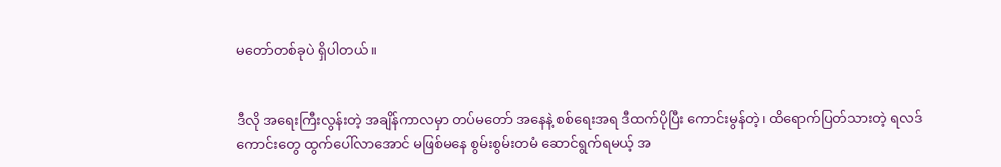မတော်တစ်ခုပဲ ရှိပါတယ်။


ဒီလို အရေးကြီးလွန်းတဲ့ အချိန်ကာလမှာ တပ်မတော် အနေနဲ့ စစ်ရေးအရ ဒီထက်ပိုပြီး ကောင်းမွန်တဲ့၊ ထိရောက်ပြတ်သားတဲ့ ရလဒ်ကောင်းတွေ ထွက်ပေါ်လာအောင် မဖြစ်မနေ စွမ်းစွမ်းတမံ ဆောင်ရွက်ရမယ့် အ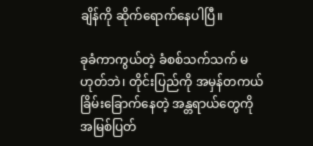ချိန်ကို ဆိုက်ရောက်နေပါပြီ။

ခုခံကာကွယ်တဲ့ ခံစစ်သက်သက် မဟုတ်ဘဲ၊ တိုင်းပြည်ကို အမှန်တကယ် ခြိမ်းခြောက်နေတဲ့ အန္တရာယ်တွေကို အမြစ်ပြတ်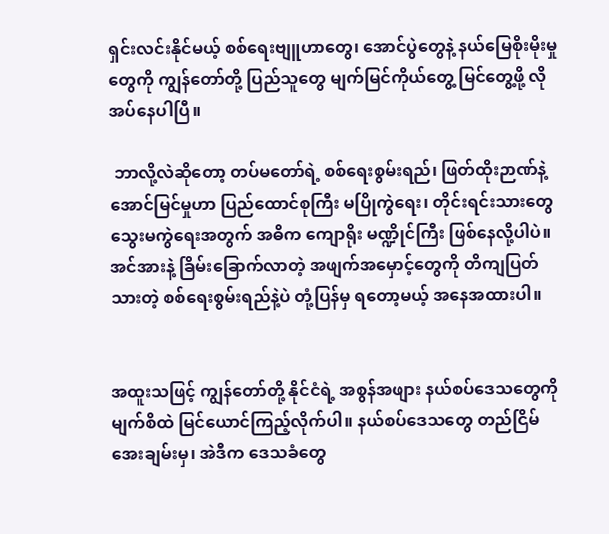ရှင်းလင်းနိုင်မယ့် စစ်ရေးဗျူဟာတွေ၊ အောင်ပွဲတွေနဲ့ နယ်မြေစိုးမိုးမှုတွေကို ကျွန်တော်တို့ ပြည်သူတွေ မျက်မြင်ကိုယ်တွေ့ မြင်တွေ့ဖို့ လိုအပ်နေပါပြီ။

 ဘာလို့လဲဆိုတော့ တပ်မတော်ရဲ့ စစ်ရေးစွမ်းရည်၊ ဖြတ်ထိုးဉာဏ်နဲ့ အောင်မြင်မှုဟာ ပြည်ထောင်စုကြီး မပြိုကွဲရေး၊ တိုင်းရင်းသားတွေ သွေးမကွဲရေးအတွက် အဓိက ကျောရိုး မဏ္ဍိုင်ကြီး ဖြစ်နေလို့ပါပဲ။ အင်အားနဲ့ ခြိမ်းခြောက်လာတဲ့ အဖျက်အမှောင့်တွေကို တိကျပြတ်သားတဲ့ စစ်ရေးစွမ်းရည်နဲ့ပဲ တုံ့ပြန်မှ ရတော့မယ့် အနေအထားပါ။


အထူးသဖြင့် ကျွန်တော်တို့ နိုင်ငံရဲ့ အစွန်အဖျား နယ်စပ်ဒေသတွေကို မျက်စိထဲ မြင်ယောင်ကြည့်လိုက်ပါ။ နယ်စပ်ဒေသတွေ တည်ငြိမ်အေးချမ်းမှ၊ အဲဒီက ဒေသခံတွေ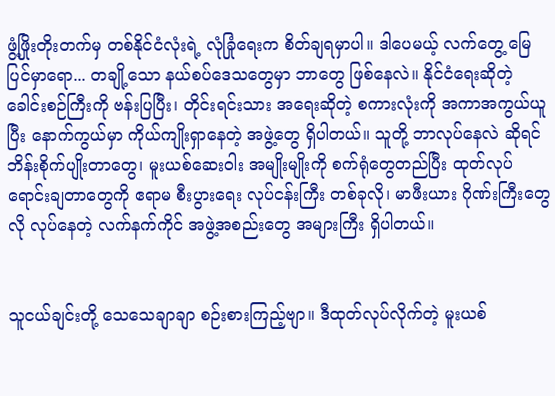ဖွံ့ဖြိုးတိုးတက်မှ တစ်နိုင်ငံလုံးရဲ့ လုံခြုံရေးက စိတ်ချရမှာပါ။ ဒါပေမယ့် လက်တွေ့ မြေပြင်မှာရော... တချို့သော နယ်စပ်ဒေသတွေမှာ ဘာတွေ ဖြစ်နေလဲ။ နိုင်ငံရေးဆိုတဲ့ ခေါင်းစဉ်ကြီးကို ဗန်းပြပြီး၊ တိုင်းရင်းသား အရေးဆိုတဲ့ စကားလုံးကို အကာအကွယ်ယူပြီး နောက်ကွယ်မှာ ကိုယ်ကျိုးရှာနေတဲ့ အဖွဲ့တွေ ရှိပါတယ်။ သူတို့ ဘာလုပ်နေလဲ ဆိုရင် ဘိန်းစိုက်ပျိုးတာတွေ၊ မူးယစ်ဆေးဝါး အမျိုးမျိုးကို စက်ရုံတွေတည်ပြီး ထုတ်လုပ် ရောင်းချတာတွေကို ဧရာမ စီးပွားရေး လုပ်ငန်းကြီး တစ်ခုလို၊ မာဖီးယား ဂိုဏ်းကြီးတွေလို လုပ်နေတဲ့ လက်နက်ကိုင် အဖွဲ့အစည်းတွေ အများကြီး ရှိပါတယ်။


သူငယ်ချင်းတို့ သေသေချာချာ စဉ်းစားကြည့်ဗျာ။ ဒီထုတ်လုပ်လိုက်တဲ့ မူးယစ်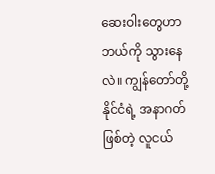ဆေးဝါးတွေဟာ ဘယ်ကို သွားနေလဲ။ ကျွန်တော်တို့ နိုင်ငံရဲ့ အနာဂတ်ဖြစ်တဲ့ လူငယ်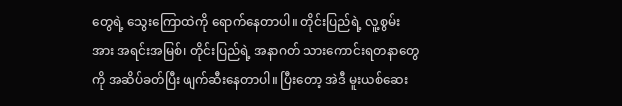တွေရဲ့ သွေးကြောထဲကို ရောက်နေတာပါ။ တိုင်းပြည်ရဲ့ လူ့စွမ်းအား အရင်းအမြစ်၊ တိုင်းပြည်ရဲ့ အနာဂတ် သားကောင်းရတနာတွေကို အဆိပ်ခတ်ပြီး ဖျက်ဆီးနေတာပါ။ ပြီးတော့ အဲဒီ မူးယစ်ဆေး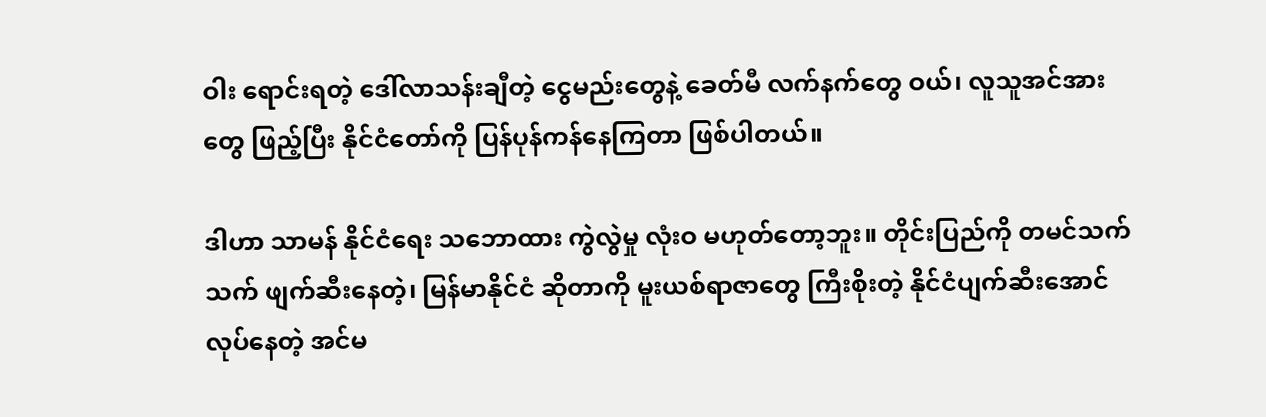ဝါး ရောင်းရတဲ့ ဒေါ်လာသန်းချီတဲ့ ငွေမည်းတွေနဲ့ ခေတ်မီ လက်နက်တွေ ဝယ်၊ လူသူအင်အားတွေ ဖြည့်ပြီး နိုင်ငံတော်ကို ပြန်ပုန်ကန်နေကြတာ ဖြစ်ပါတယ်။

ဒါဟာ သာမန် နိုင်ငံရေး သဘောထား ကွဲလွဲမှု လုံးဝ မဟုတ်တော့ဘူး။ တိုင်းပြည်ကို တမင်သက်သက် ဖျက်ဆီးနေတဲ့၊ မြန်မာနိုင်ငံ ဆိုတာကို မူးယစ်ရာဇာတွေ ကြီးစိုးတဲ့ နိုင်ငံပျက်ဆီးအောင် လုပ်နေတဲ့ အင်မ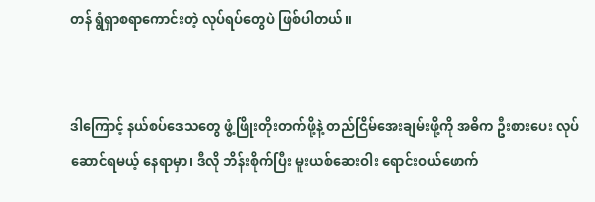တန် ရွံရှာစရာကောင်းတဲ့ လုပ်ရပ်တွေပဲ ဖြစ်ပါတယ်။


ဒါကြောင့် နယ်စပ်ဒေသတွေ ဖွံ့ဖြိုးတိုးတက်ဖို့နဲ့ တည်ငြိမ်အေးချမ်းဖို့ကို အဓိက ဦးစားပေး လုပ်ဆောင်ရမယ့် နေရာမှာ၊ ဒီလို ဘိန်းစိုက်ပြီး မူးယစ်ဆေးဝါး ရောင်းဝယ်ဖောက်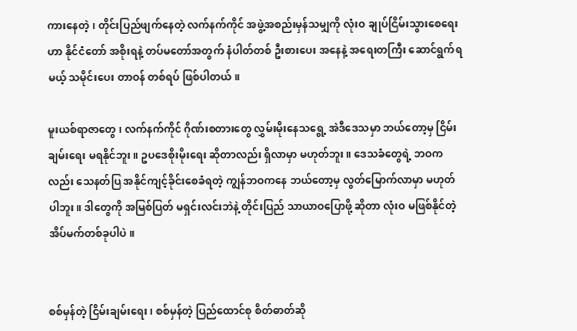ကားနေတဲ့၊ တိုင်းပြည်ဖျက်နေတဲ့ လက်နက်ကိုင် အဖွဲ့အစည်းမှန်သမျှကို လုံးဝ ချုပ်ငြိမ်းသွားစေရေးဟာ နိုင်ငံတော် အစိုးရနဲ့ တပ်မတော်အတွက် နံပါတ်တစ် ဦးစားပေး အနေနဲ့ အရေးတကြီး ဆောင်ရွက်ရမယ့် သမိုင်းပေး တာဝန် တစ်ရပ် ဖြစ်ပါတယ်။

မူးယစ်ရာဇာတွေ၊ လက်နက်ကိုင် ဂိုဏ်းစတားတွေ လွှမ်းမိုးနေသရွေ့ အဲဒီဒေသမှာ ဘယ်တော့မှ ငြိမ်းချမ်းရေး မရနိုင်ဘူး။ ဥပဒေစိုးမိုးရေး ဆိုတာလည်း ရှိလာမှာ မဟုတ်ဘူး။ ဒေသခံတွေရဲ့ ဘဝကလည်း သေနတ်ပြ အနိုင်ကျင့်ခိုင်းစေခံရတဲ့ ကျွန်ဘဝကနေ ဘယ်တော့မှ လွတ်မြောက်လာမှာ မဟုတ်ပါဘူး။ ဒါတွေကို အမြစ်ပြတ် မရှင်းလင်းဘဲနဲ့ တိုင်းပြည် သာယာဝပြောဖို့ ဆိုတာ လုံးဝ မဖြစ်နိုင်တဲ့ အိပ်မက်တစ်ခုပါပဲ။


စစ်မှန်တဲ့ ငြိမ်းချမ်းရေး၊ စစ်မှန်တဲ့ ပြည်ထောင်စု စိတ်ဓာတ်ဆို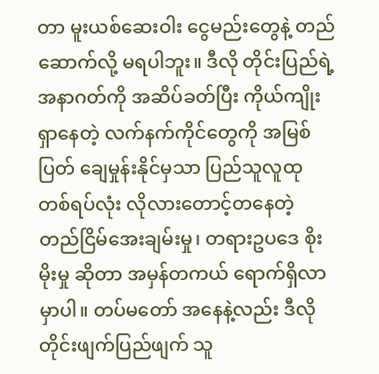တာ မူးယစ်ဆေးဝါး ငွေမည်းတွေနဲ့ တည်ဆောက်လို့ မရပါဘူး။ ဒီလို တိုင်းပြည်ရဲ့ အနာဂတ်ကို အဆိပ်ခတ်ပြီး ကိုယ်ကျိုးရှာနေတဲ့ လက်နက်ကိုင်တွေကို အမြစ်ပြတ် ချေမှုန်းနိုင်မှသာ ပြည်သူလူထု တစ်ရပ်လုံး လိုလားတောင့်တနေတဲ့ တည်ငြိမ်အေးချမ်းမှု၊ တရားဥပဒေ စိုးမိုးမှု ဆိုတာ အမှန်တကယ် ရောက်ရှိလာမှာပါ။ တပ်မတော် အနေနဲ့လည်း ဒီလို တိုင်းဖျက်ပြည်ဖျက် သူ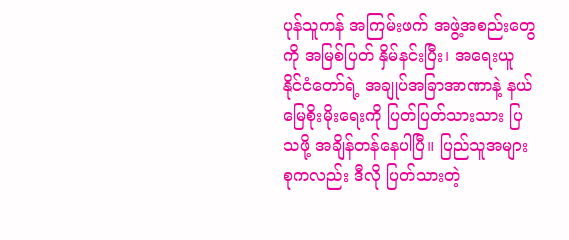ပုန်သူကန် အကြမ်းဖက် အဖွဲ့အစည်းတွေကို အမြစ်ပြတ် နှိမ်နင်းပြီး၊ အရေးယူ နိုင်ငံတော်ရဲ့ အချုပ်အခြာအာဏာနဲ့ နယ်မြေစိုးမိုးရေးကို ပြတ်ပြတ်သားသား ပြသဖို့ အချိန်တန်နေပါပြီ။ ပြည်သူအများစုကလည်း ဒီလို ပြတ်သားတဲ့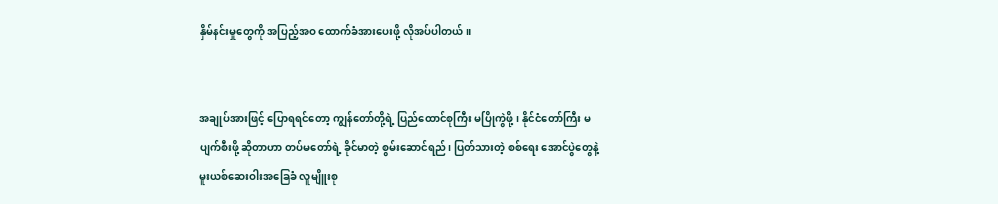နှိမ်နင်းမှုတွေကို အပြည့်အဝ ထောက်ခံအားပေးဖို့ လိုအပ်ပါတယ်။


အချုပ်အားဖြင့် ပြောရရင်တော့ ကျွန်တော်တို့ရဲ့ ပြည်ထောင်စုကြီး မပြိုကွဲဖို့၊ နိုင်ငံတော်ကြီး မပျက်စီးဖို့ ဆိုတာဟာ တပ်မတော်ရဲ့ ခိုင်မာတဲ့ စွမ်းဆောင်ရည်၊ ပြတ်သားတဲ့ စစ်ရေး အောင်ပွဲတွေနဲ့ မူးယစ်ဆေးဝါးအခြေခံ လူမျိူးစု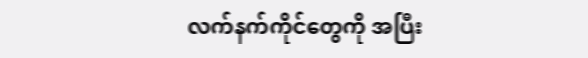လက်နက်ကိုင်တွေကို အပြီး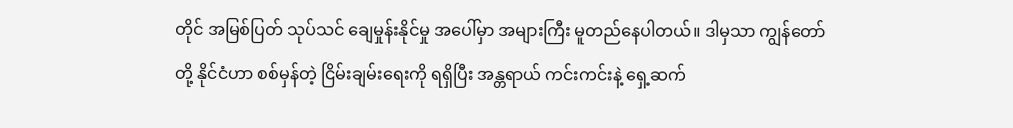တိုင် အမြစ်ပြတ် သုပ်သင် ချေမှုန်းနိုင်မှု အပေါ်မှာ အများကြီး မူတည်နေပါတယ်။ ဒါမှသာ ကျွန်တော်တို့ နိုင်ငံဟာ စစ်မှန်တဲ့ ငြိမ်းချမ်းရေးကို ရရှိပြီး အန္တရာယ် ကင်းကင်းနဲ့ ရှေ့ဆက်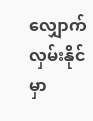လျှောက်လှမ်းနိုင်မှာ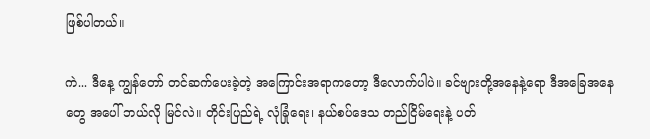ဖြစ်ပါတယ်။

ကဲ... ဒီနေ့ ကျွန်တော် တင်ဆက်ပေးခဲ့တဲ့ အကြောင်းအရာကတော့ ဒီလောက်ပါပဲ။ ခင်ဗျားတို့အနေနဲ့ရော ဒီအခြေအနေတွေ အပေါ် ဘယ်လို မြင်လဲ။ တိုင်းပြည်ရဲ့ လုံခြုံရေး၊ နယ်စပ်ဒေသ တည်ငြိမ်ရေးနဲ့ ပတ်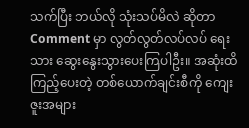သက်ပြီး ဘယ်လို သုံးသပ်မိလဲ ဆိုတာ Comment မှာ လွတ်လွတ်လပ်လပ် ရေးသား ဆွေးနွေးသွားပေးကြပါဦး။ အဆုံးထိ ကြည့်ပေးတဲ့ တစ်ယောက်ချင်းစီကို ကျေးဇူးအများ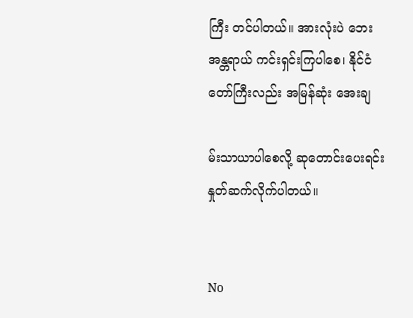ကြီး တင်ပါတယ်။ အားလုံးပဲ ဘေးအန္တရာယ် ကင်းရှင်းကြပါစေ၊ နိုင်ငံတော်ကြီးလည်း အမြန်ဆုံး အေးချ

မ်းသာယာပါစေလို့ ဆုတောင်းပေးရင်း နှုတ်ဆက်လိုက်ပါတယ်။


No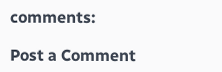comments:

Post a Comment